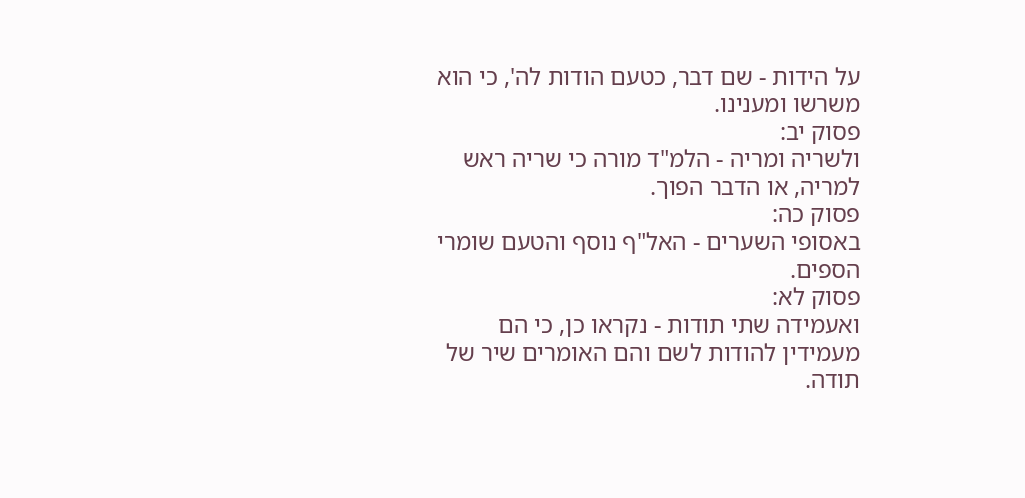על הידות - שם דבר, כטעם הודות לה', כי הוא משרשו ומענינו.
פסוק יב:
ולשריה ומריה - הלמ"ד מורה כי שריה ראש למריה, או הדבר הפוך.
פסוק כה:
באסופי השערים - האל"ף נוסף והטעם שומרי הספים.
פסוק לא:
ואעמידה שתי תודות - נקראו כן, כי הם מעמידין להודות לשם והם האומרים שיר של תודה.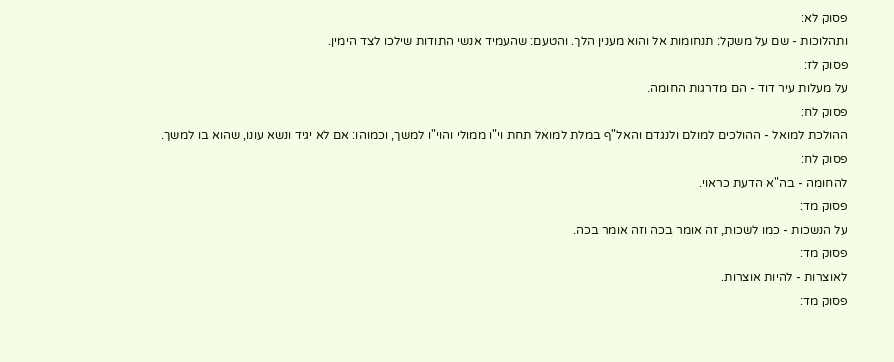פסוק לא:
ותהלוכות - שם על משקל: תנחומות אל והוא מענין הלך. והטעם: שהעמיד אנשי התודות שילכו לצד הימין.
פסוק לז:
על מעלות עיר דוד - הם מדרגות החומה.
פסוק לח:
ההולכת למואל - ההולכים למולם ולנגדם והאל"ף במלת למואל תחת וי"ו ממולי והוי"ו למשך, וכמוהו: אם לא יגיד ונשא עונו, שהוא בו למשך.
פסוק לח:
להחומה - בה"א הדעת כראוי.
פסוק מד:
על הנשכות - כמו לשכות, זה אומר בכה וזה אומר בכה.
פסוק מד:
לאוצרות - להיות אוצרות.
פסוק מד: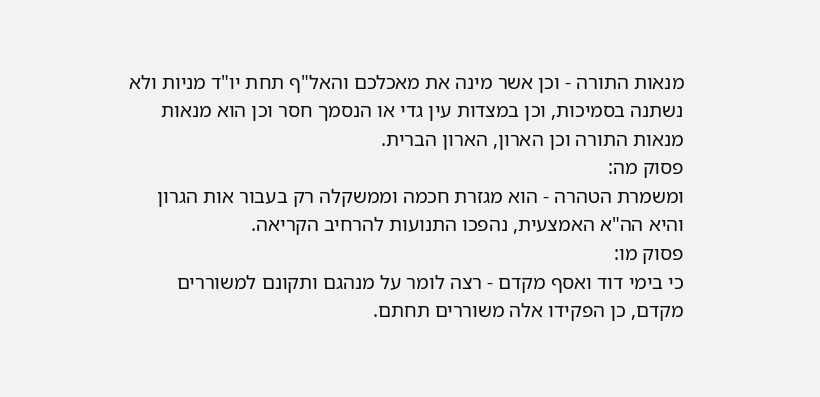מנאות התורה - וכן אשר מינה את מאכלכם והאל"ף תחת יו"ד מניות ולא נשתנה בסמיכות, וכן במצדות עין גדי או הנסמך חסר וכן הוא מנאות מנאות התורה וכן הארון, הארון הברית.
פסוק מה:
ומשמרת הטהרה - הוא מגזרת חכמה וממשקלה רק בעבור אות הגרון והיא הה"א האמצעית, נהפכו התנועות להרחיב הקריאה.
פסוק מו:
כי בימי דוד ואסף מקדם - רצה לומר על מנהגם ותקונם למשוררים מקדם, כן הפקידו אלה משוררים תחתם.